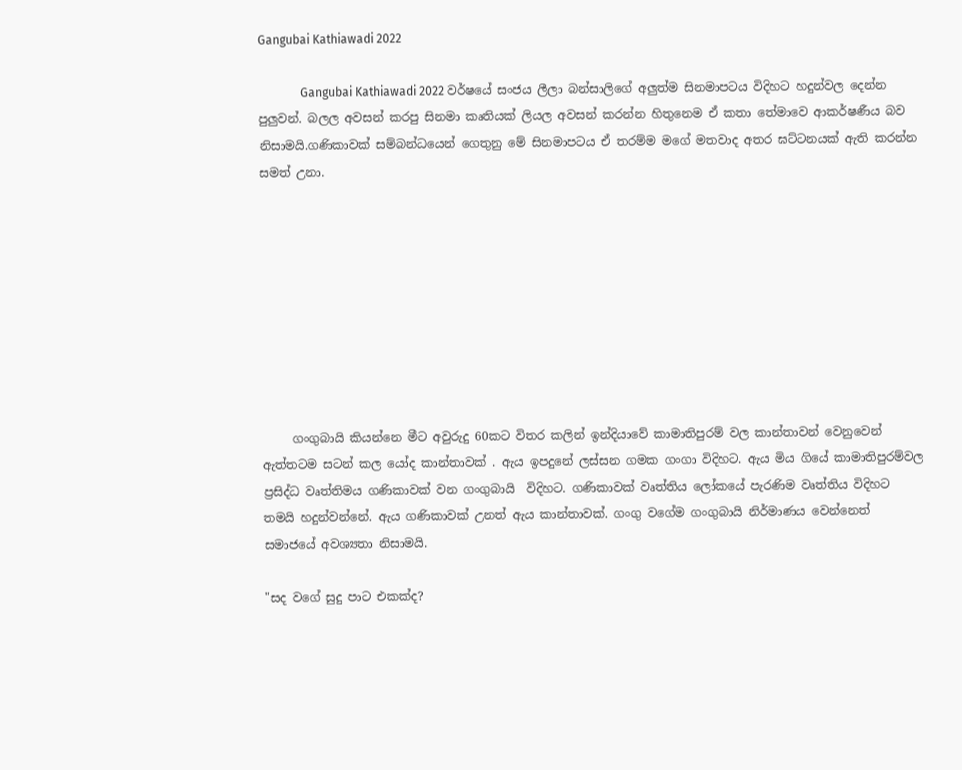Gangubai Kathiawadi 2022

              Gangubai Kathiawadi 2022 වර්ෂයේ සංජය ලීලා බන්සාලිගේ අලුත්ම සිනමාපටය විදිහට හදුන්වල දෙන්න පුලුවන්. බලල අවසන් කරපු සිනමා කෘතියක් ලියල අවසන් කරන්න හිතුනෙම ඒ කතා තේමාවෙ ආකර්ෂණීය බව නිසාමයි.ගණිකාවක් සම්බන්ධයෙන් ගෙතුනු මේ සිනමාපටය ඒ තරම්ම මගේ මතවාද අතර ඝට්ටනයක් ඇති කරන්න සමත් උනා.









     ගංගුබායි කියන්නෙ මීට අවුරුදු 60කට විතර කලින් ඉන්දියාවේ කාමාතිපුරම් වල කාන්තාවන් වෙනුවෙන් ඇත්තටම සටන් කල යෝද කාන්තාවක් . ඇය ඉපදුනේ ලස්සන ගමක ගංගා විදිහට. ඇය මිය ගියේ කාමාතිපුරම්වල ප්‍රසිද්ධ වෘත්තිමය ගණිකාවක් වන ගංගුබායි  විදිහට. ගණිකාවක් වෘත්තිය ලෝකයේ පැරණිම වෘත්තිය විදිහට තමයි හදුන්වන්නේ. ඇය ගණිකාවක් උනත් ඇය කාන්තාවක්. ගංගු වගේම ගංගුබායි නිර්මාණය වෙන්නෙත් සමාජයේ අවශ්‍යතා නිසාමයි.

"සද වගේ සුදු පාට එකක්ද?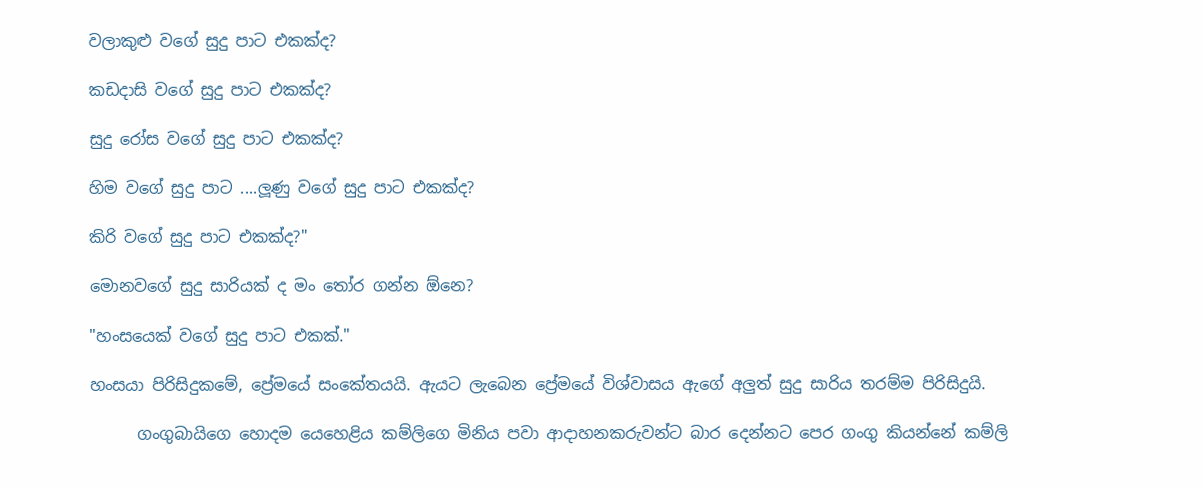වලාකුළු වගේ සුදු පාට එකක්ද?

කඩදාසි වගේ සුදු පාට එකක්ද?

සුදු රෝස වගේ සුදු පාට එකක්ද?

හිම වගේ සුදු පාට ....ලූණු වගේ සුදු පාට එකක්ද?

කිරි වගේ සුදු පාට එකක්ද?"

මොනවගේ සුදු සාරියක් ද මං තෝර ගන්න ඕනෙ?

"හංසයෙක් වගේ සුදු පාට එකක්."

හංසයා පිරිසිදුකමේ, ප්‍රේමයේ සංකේතයයි. ඇයට ලැබෙන ප්‍රේමයේ විශ්වාසය ඇගේ අලුත් සුදු සාරිය තරම්ම පිරිසිදුයි.

      ගංගුබායිගෙ හොදම යෙහෙළිය කම්ලිගෙ මිනිය පවා ආදාහනකරුවන්ට බාර දෙන්නට පෙර ගංගු කියන්නේ කම්ලි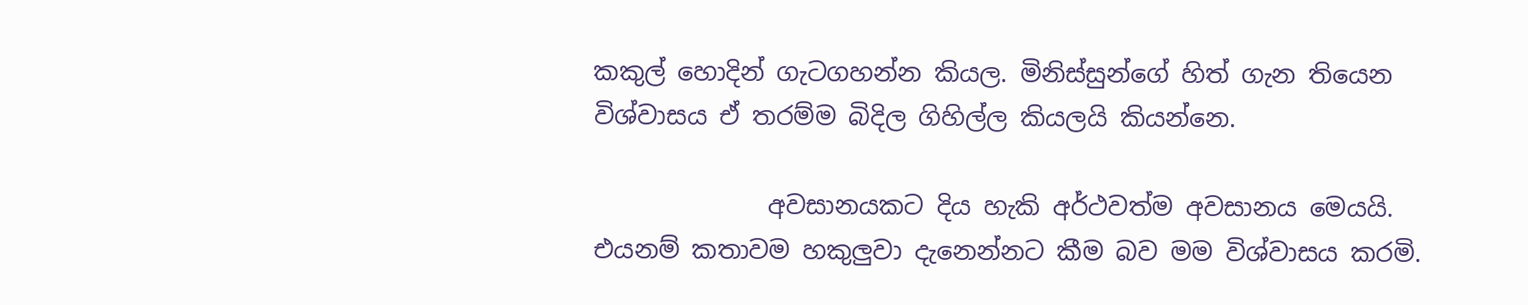කකුල් හොදින් ගැටගහන්න කියල. මිනිස්සුන්ගේ හිත් ගැන තියෙන විශ්වාසය ඒ තරම්ම බිදිල ගිහිල්ල කියලයි කියන්නෙ.

              අවසානයකට දිය හැකි අර්ථවත්ම අවසානය මෙයයි. එයනම් කතාවම හකුලුවා දැනෙන්නට කීම බව මම විශ්වාසය කරමි.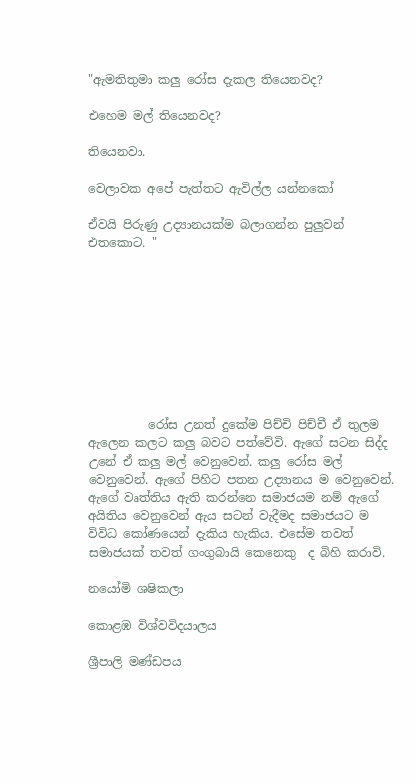"ඇමතිතුමා කලු රෝස දැකල තියෙනවද?

එහෙම මල් තියෙනවද?

තියෙනවා.

වෙලාවක අපේ පැත්තට ඇවිල්ල යන්නකෝ

ඒවයි පිරුණු උද්‍යානයක්ම බලාගන්න පුලුවන් එතකොට. "









          රෝස උනත් දුකේම පිච්චි පිච්චී ඒ තුලම ඇලෙන කලට කලු බවට පත්වේවි. ඇගේ සටන සිද්ද උනේ ඒ කලු මල් වෙනුවෙන්. කලු රෝස මල් වෙනුවෙන්. ඇගේ පිහිට පතන උද්‍යානය ම වෙනුවෙන්. ඇගේ වෘත්තිය ඇති කරන්නෙ සමාජයම නම් ඇගේ අයිතිය වෙනුවෙන් ඇය සටන් වැදීමද සමාජයට ම විවිධ කෝණයෙන් දැකිය හැකිය. එසේම තවත් සමාජයක් තවත් ගංගුබායි කෙනෙකු  ද බිහි කරාවි.

නයෝමි ශෂිකලා

කොළඹ විශ්වවිදයාලය

ශ්‍රීපාලි මණ්ඩපය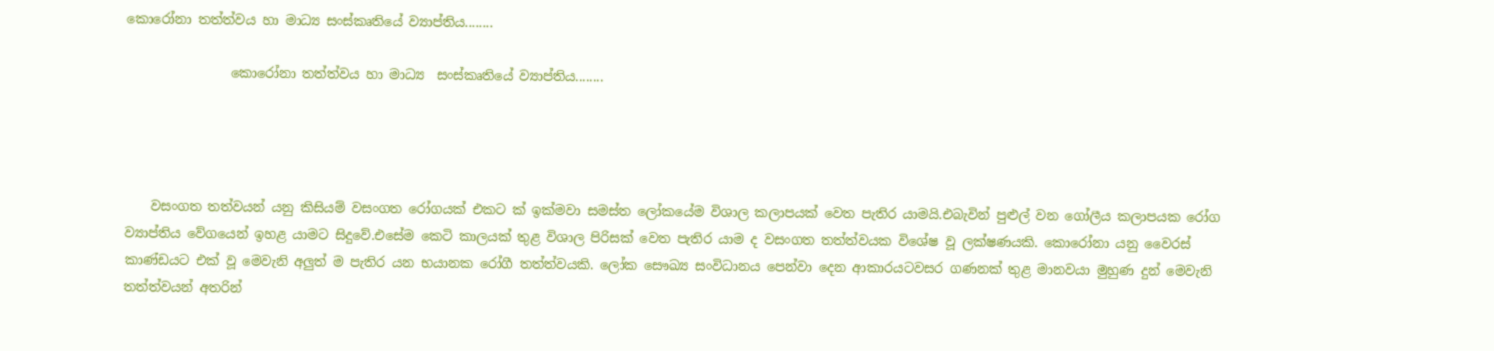කොරෝනා තත්ත්වය හා මාධ්‍ය සංස්කෘතියේ ව්‍යාප්තිය........

                කොරෝනා තත්ත්වය හා මාධ්‍ය  සංස්කෘතියේ ව්‍යාප්තිය........




    වසංගත තත්වයන් යනු කිසියම් වසංගත රෝගයක් එකට ක් ඉක්මවා සමස්ත ලෝකයේම විශාල කලාපයක් වෙත පැතිර යාමයි.එබැවින් පුළුල් වන ගෝලීය කලාපයක රෝග ව්‍යාප්තිය වේගයෙන් ඉහළ යාමට සිදුවේ.එසේම කෙටි කාලයක් තුළ විශාල පිරිසක් වෙත පැතිර යාම ද වසංගත තත්ත්වයක විශේෂ වූ ලක්ෂණයකි. කොරෝනා යනු වෛරස් කාණ්ඩයට එක් වූ මෙවැනි අලුත් ම පැතිර යන භයානක රෝගී තත්ත්වයකි. ලෝක සෞඛ්‍ය සංවිධානය පෙන්වා දෙන ආකාරයටවසර ගණනක් තුළ මානවයා මුහුණ දුන් මෙවැනි තත්ත්වයන් අතරින්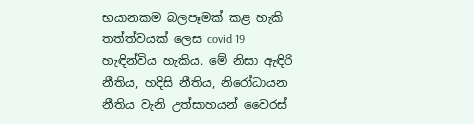භයානකම බලපෑමක් කළ හැකි තත්ත්වයක් ලෙස covid 19 හැඳින්විය හැකිය. මේ නිසා ඇඳිරි නීතිය, හදිසි නීතිය, නිරෝධායන නීතිය වැනි උත්සාහයන් වෛරස්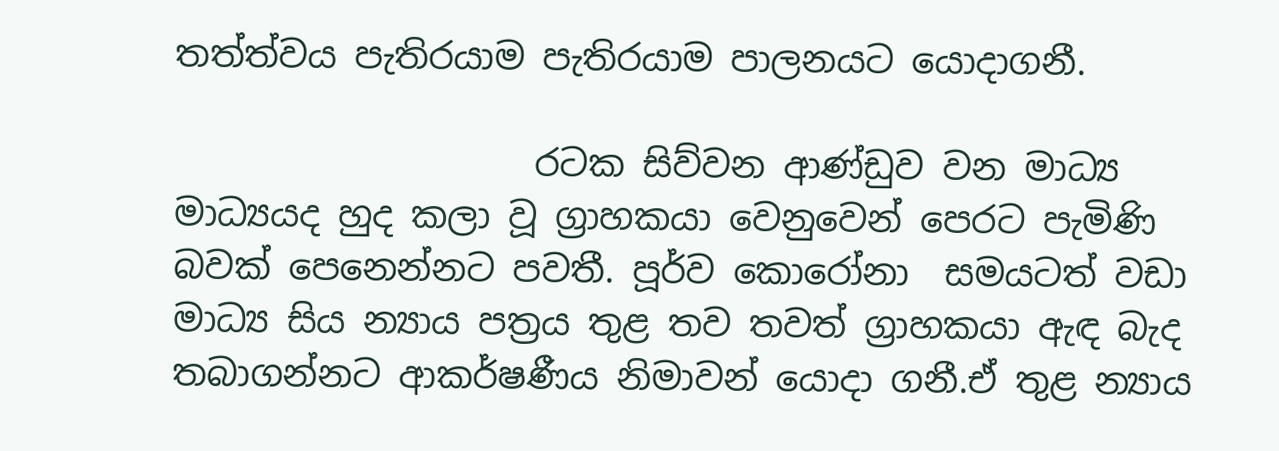තත්ත්වය පැතිරයාම පැතිරයාම පාලනයට යොදාගනී.

                    රටක සිව්වන ආණ්ඩුව වන මාධ්‍ය මාධ්‍යයද හුද කලා වූ ග්‍රාහකයා වෙනුවෙන් පෙරට පැමිණි බවක් පෙනෙන්නට පවතී. පූර්ව කොරෝනා  සමයටත් වඩා මාධ්‍ය සිය න්‍යාය පත්‍රය තුළ තව තවත් ග්‍රාහකයා ඇඳ බැද තබාගන්නට ආකර්ෂණීය නිමාවන් යොදා ගනී.ඒ තුළ න්‍යාය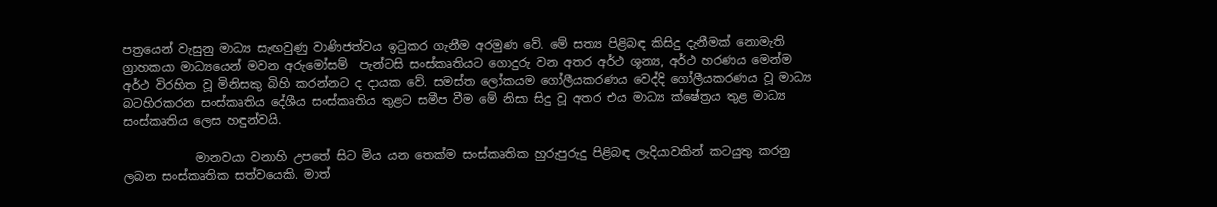පත්‍රයෙන් වැසුනු මාධ්‍ය සැඟවුණු වාණිජත්වය ඉටුකර ගැනීම අරමුණ වේ. මේ සත්‍ය පිළිබඳ කිසිදු දැනීමක් නොමැති ග්‍රාහකයා මාධ්‍යයෙන් මවන අරුමෝසම්  පැන්ටසි සංස්කෘතියට ගොදුරු වන අතර අර්ථ ශූන්‍ය, අර්ථ හරණය මෙන්ම අර්ථ විරහිත වූ මිනිසකු බිහි කරන්නට ද දායක වේ. සමස්ත ලෝකයම ගෝලීයකරණය වෙද්දි ගෝලීයකරණය වූ මාධ්‍ය බටහිරකරන සංස්කෘතිය දේශීය සංස්කෘතිය තුළට සමීප වීම මේ නිසා සිදු වූ අතර එය මාධ්‍ය ක්ෂේත්‍රය තුළ මාධ්‍ය සංස්කෘතිය ලෙස හඳුන්වයි.

            මානවයා වනාහි උපතේ සිට මිය යන තෙක්ම සංස්කෘතික හුරුපුරුදු පිළිබඳ ලැදියාවකින් කටයුතු කරනු ලබන සංස්කෘතික සත්වයෙකි. මාත්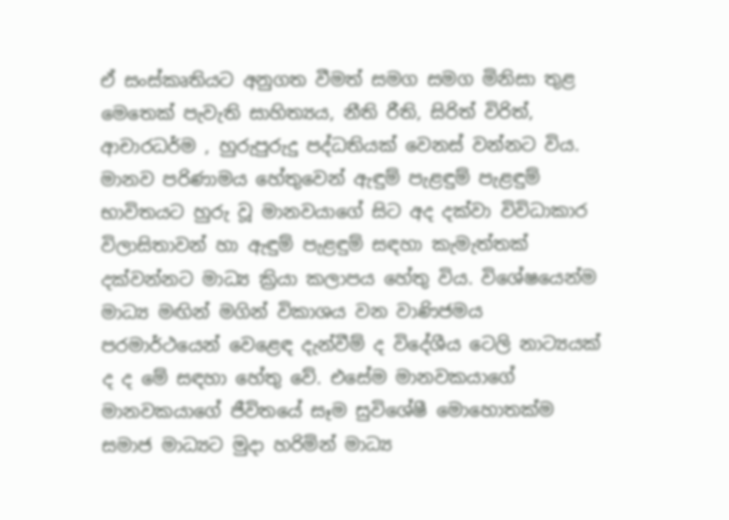ඒ සංස්කෘතියට අනුගත වීමත් සමග සමග මිනිසා තුළ මෙතෙක් පැවැති සාහිත්‍යය, නීති රීති, සිරිත් විරිත්, ආචාරධර්ම , හුරුපුරුදු පද්ධතියක් වෙනස් වන්නට විය. මානව පරිණාමය හේතුවෙන් ඇඳුම් පැළඳුම් පැළඳුම් භාවිතයට හුරු වූ මානවයාගේ සිට අද දක්වා විවිධාකාර විලාසිතාවන් හා ඇඳුම් පැළඳුම් සඳහා කැමැත්තක් දක්වන්නට මාධ්‍ය ක්‍රියා කලාපය හේතු විය. විශේෂයෙන්ම මාධ්‍ය මඟින් මගින් විකාශය වන වාණිජමය පරමාර්ථයෙන් වෙළෙඳ දැන්වීම් ද විදේශීය ටෙලි නාට්‍යයක් ද ද මේ සඳහා හේතු වේ. එසේම මානවකයාගේ මානවකයාගේ ජීවිතයේ සෑම සුවිශේෂී මොහොතක්ම සමාජ මාධ්‍යට මුදා හරිමින් මාධ්‍ය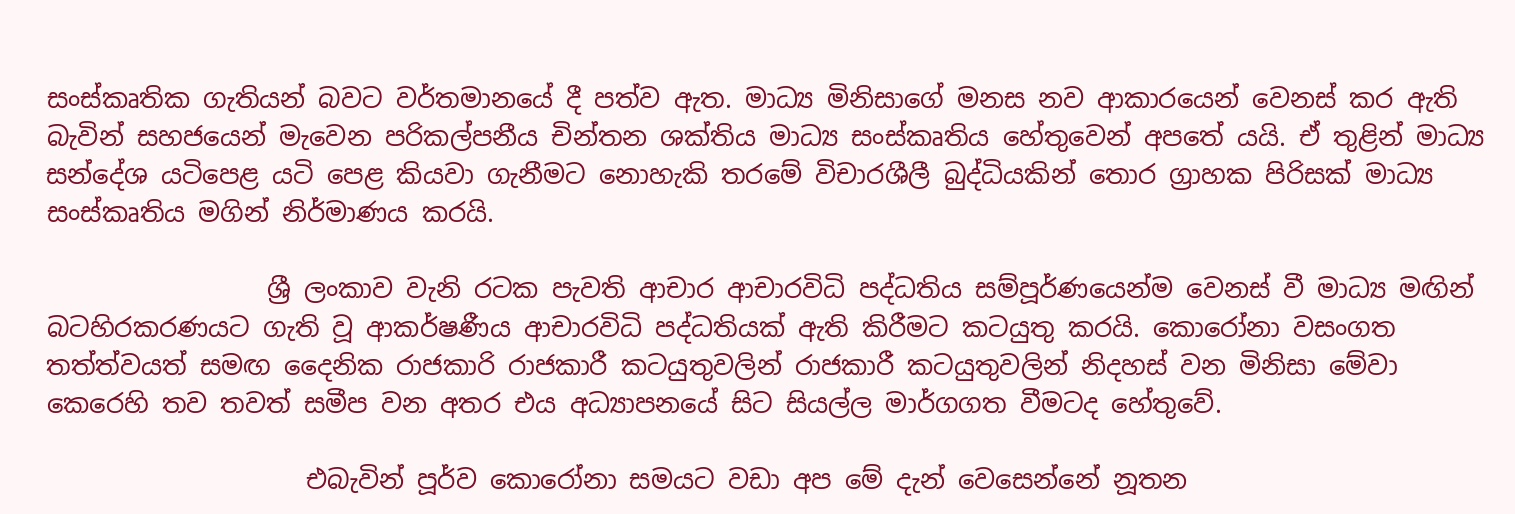සංස්කෘතික ගැතියන් බවට වර්තමානයේ දී පත්ව ඇත. මාධ්‍ය මිනිසාගේ මනස නව ආකාරයෙන් වෙනස් කර ඇති බැවින් සහජයෙන් මැවෙන පරිකල්පනීය චින්තන ශක්තිය මාධ්‍ය සංස්කෘතිය හේතුවෙන් අපතේ යයි. ඒ තුළින් මාධ්‍ය සන්දේශ යටිපෙළ යටි පෙළ කියවා ගැනීමට නොහැකි තරමේ විචාරශීලී බුද්ධියකින් තොර ග්‍රාහක පිරිසක් මාධ්‍ය සංස්කෘතිය මගින් නිර්මාණය කරයි.

                 ශ්‍රී ලංකාව වැනි රටක පැවති ආචාර ආචාරවිධි පද්ධතිය සම්පූර්ණයෙන්ම වෙනස් වී මාධ්‍ය මඟින් බටහිරකරණයට ගැති වූ ආකර්ෂණීය ආචාරවිධි පද්ධතියක් ඇති කිරීමට කටයුතු කරයි. කොරෝනා වසංගත තත්ත්වයත් සමඟ දෛනික රාජකාරි රාජකාරී කටයුතුවලින් රාජකාරී කටයුතුවලින් නිදහස් වන මිනිසා මේවා කෙරෙහි තව තවත් සමීප වන අතර එය අධ්‍යාපනයේ සිට සියල්ල මාර්ගගත වීමටද හේතුවේ.

                    එබැවින් පූර්ව කොරෝනා සමයට වඩා අප මේ දැන් වෙසෙන්නේ නූතන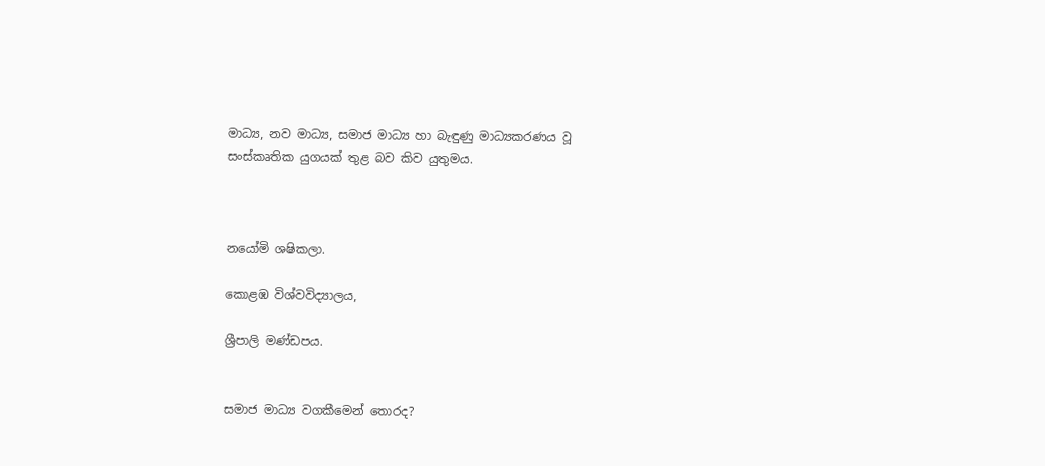මාධ්‍ය, නව මාධ්‍ය, සමාජ මාධ්‍ය හා බැඳුණු මාධ්‍යකරණය වූ සංස්කෘතික යුගයක් තුළ බව කිව යුතුමය.



නයෝමි ශෂිකලා.

කොළඹ විශ්වවිද්‍යාලය,

ශ්‍රීපාලි මණ්ඩපය.


සමාජ මාධ්‍ය වගකීමෙන් තොරද?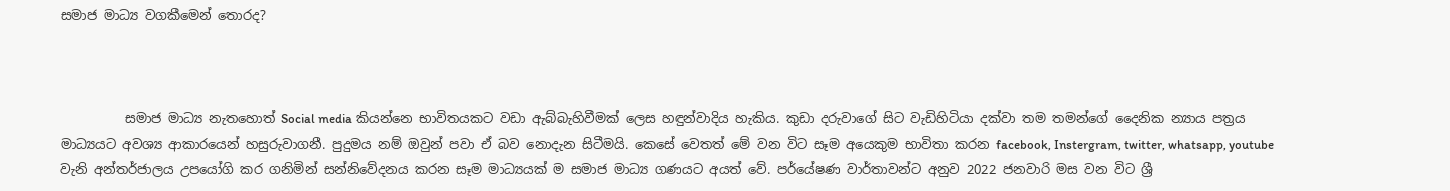සමාජ මාධ්‍ය වගකීමෙන් තොරද?



          සමාජ මාධ්‍ය නැතහොත් Social media කියන්නෙ භාවිතයකට වඩා ඇබ්බැහිවීමක් ලෙස හඳුන්වාදිය හැකිය. කුඩා දරුවාගේ සිට වැඩිහිටියා දක්වා තම තමන්ගේ දෛනික න්‍යාය පත්‍රය මාධ්‍යයට අවශ්‍ය ආකාරයෙන් හසුරුවාගනී. පුදුමය නම් ඔවුන් පවා ඒ බව නොදැන සිටීමයි. කෙසේ වෙතත් මේ වන විට සෑම අයෙකුම භාවිතා කරන facebook, Instergram, twitter, whatsapp, youtube වැනි අන්තර්ජාලය උපයෝගි කර ගනිමින් සන්නිවේදනය කරන සෑම මාධ්‍යයක් ම සමාජ මාධ්‍ය ගණයට අයත් වේ. පර්යේෂණ වාර්තාවන්ට අනුව 2022 ජනවාරි මස වන විට ශ්‍රී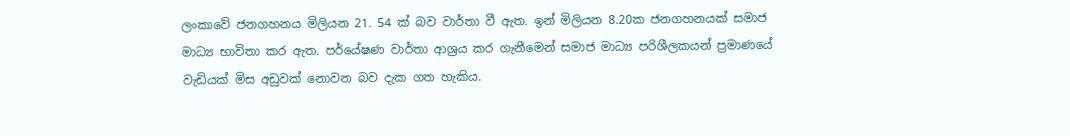ලංකාවේ ජනගහනය මිලියන 21. 54 ක් බව වාර්තා වී ඇත. ඉන් මිලියන 8.20ක ජනගහනයක් සමාජ මාධ්‍ය භාවිතා කර ඇත. පර්යේෂණ වාර්තා ආශ්‍රය කර ගැනීමෙන් සමාජ මාධ්‍ය පරිශීලකයන් ප්‍රමාණයේ වැඩියක් මිස අඩුවක් නොවන බව දැක ගත හැකිය.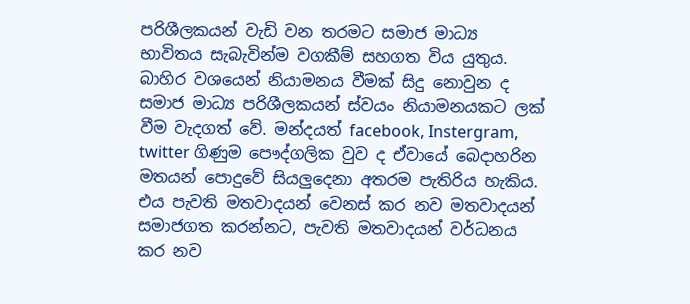පරිශීලකයන් වැඩි වන තරමට සමාජ මාධ්‍ය භාවිතය සැබැවින්ම වගකීම් සහගත විය යුතුය. බාහිර වශයෙන් නියාමනය වීමක් සිදු නොවුන ද සමාජ මාධ්‍ය පරිශීලකයන් ස්වයං නියාමනයකට ලක් වීම වැදගත් වේ. මන්දයත් facebook, Instergram, twitter ගිණුම පෞද්ගලික වුව ද ඒවායේ බෙදාහරින මතයන් පොදුවේ සියලුදෙනා අතරම පැතිරිය හැකිය. එය පැවති මතවාදයන් වෙනස් කර නව මතවාදයන් සමාජගත කරන්නට, පැවති මතවාදයන් වර්ධනය කර නව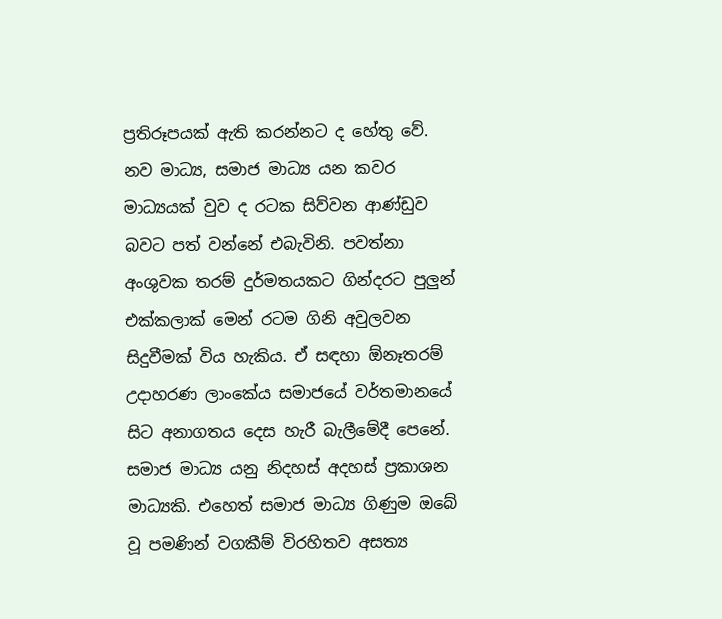ප්‍රතිරූපයක් ඇති කරන්නට ද හේතු වේ. නව මාධ්‍ය, සමාජ මාධ්‍ය යන කවර මාධ්‍යයක් වුව ද රටක සිව්වන ආණ්ඩුව බවට පත් වන්නේ එබැවිනි. පවත්නා අංශුවක තරම් දුර්මතයකට ගින්දරට පුලුන් එක්කලාක් මෙන් රටම ගිනි අවුලවන සිදුවීමක් විය හැකිය. ඒ සඳහා ඕනෑතරම් උදාහරණ ලාංකේය සමාජයේ වර්තමානයේ සිට අනාගතය දෙස හැරී බැලීමේදී පෙනේ. සමාජ මාධ්‍ය යනු නිදහස් අදහස් ප්‍රකාශන මාධ්‍යකි. එහෙත් සමාජ මාධ්‍ය ගිණුම ඔබේ වූ පමණින් වගකීම් විරහිතව අසත්‍ය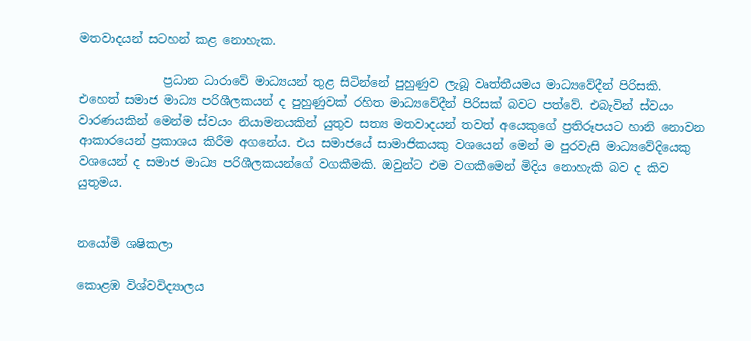මතවාදයන් සටහන් කළ නොහැක.

              ප්‍රධාන ධාරාවේ මාධ්‍යයන් තුළ සිටින්නේ පුහුණුව ලැබූ වෘත්තීයමය මාධ්‍යවේදීන් පිරිසකි. එහෙත් සමාජ මාධ්‍ය පරිශීලකයන් ද පුහුණුවක් රහිත මාධ්‍යවේදීන් පිරිසක් බවට පත්වේ. එබැවින් ස්වයං වාරණයකින් මෙන්ම ස්වයං නියාමනයකින් යුතුව සත්‍ය මතවාදයන් තවත් අයෙකුගේ ප්‍රතිරූපයට හානි නොවන ආකාරයෙන් ප්‍රකාශය කිරීම අගනේය. එය සමාජයේ සාමාජිකයකු වශයෙන් මෙන් ම පුරවැසි මාධ්‍යවේදියෙකු වශයෙන් ද සමාජ මාධ්‍ය පරිශීලකයන්ගේ වගකීමකි. ඔවුන්ට එම වගකීමෙන් මිදිය නොහැකි බව ද කිව යුතුමය.


නයෝමි ශෂිකලා

කොළඹ විශ්වවිද්‍යාලය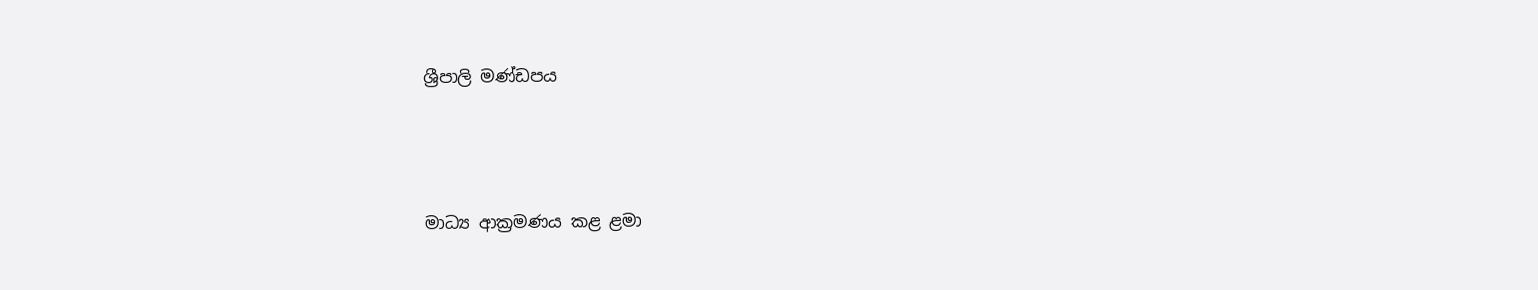ශ්‍රීපාලි මණ්ඩපය



මාධ්‍ය ආක්‍රමණය කළ ළමා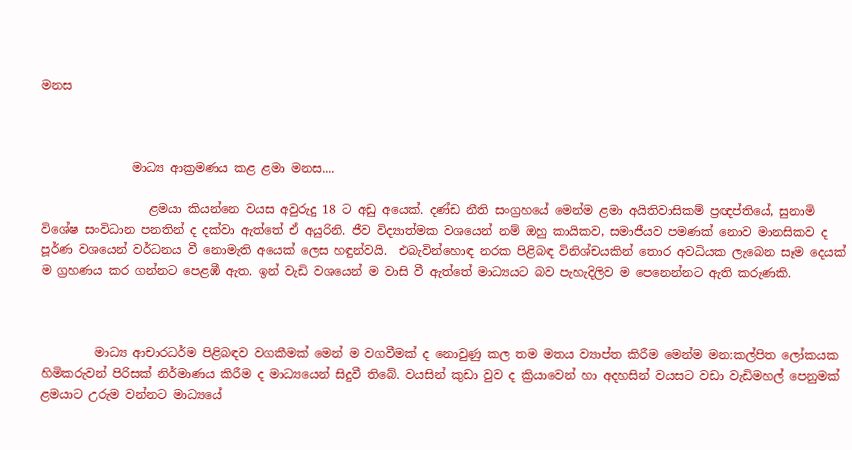මනස



               මාධ්‍ය ආක්‍රමණය කළ ළමා මනස....

                  ළමයා කියන්නෙ වයස අවුරුදු 18 ට අඩු අයෙක්. දණ්ඩ නීති සංග්‍රහයේ මෙන්ම ළමා අයිතිවාසිකම් ප්‍රඥප්තියේ, සුනාමි විශේෂ සංවිධාන පනතින් ද දක්වා ඇත්තේ ඒ අයුරිනි. ජීව විද්‍යාත්මක වශයෙන් නම් ඔහු කායිකව, සමාජීයව පමණක් නොව මානසිකව ද පූර්ණ වශයෙන් වර්ධනය වී නොමැති අයෙක් ලෙස හඳුන්වයි.  එබැවින්හොඳ නරක පිළිබඳ විනිශ්චයකින් තොර අවධියක ලැබෙන සෑම දෙයක් ම ග්‍රහණය කර ගන්නට පෙළඹී ඇත. ඉන් වැඩි වශයෙන් ම වාසි වී ඇත්තේ මාධ්‍යයට බව පැහැදිලිව ම පෙනෙන්නට ඇති කරුණකි.



         මාධ්‍ය ආචාරධර්ම පිළිබඳව වගකීමක් මෙන් ම වගවීමක් ද නොවුණු කල තම මතය ව්‍යාප්ත කිරීම මෙන්ම මන:කල්පිත ලෝකයක හිමිකරුවන් පිරිසක් නිර්මාණය කිරීම ද මාධ්‍යයෙන් සිදුවී තිබේ. වයසින් කුඩා වුව ද ක්‍රියාවෙන් හා අදහසින් වයසට වඩා වැඩිමහල් පෙනුමක් ළමයාට උරුම වන්නට මාධ්‍යයේ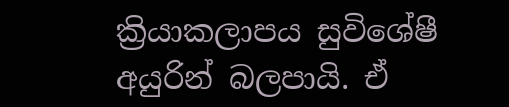ක්‍රියාකලාපය සුවිශේෂී අයුරින් බලපායි. ඒ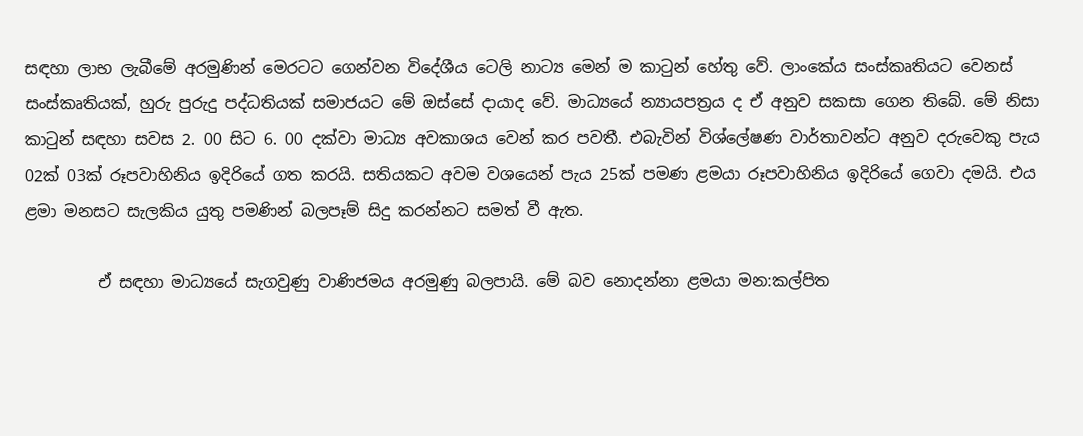සඳහා ලාභ ලැබීමේ අරමුණින් මෙරටට ගෙන්වන විදේශීය ටෙලි නාට්‍ය මෙන් ම කාටුන් හේතු වේ. ලාංකේය සංස්කෘතියට වෙනස් සංස්කෘතියක්, හුරු පුරුදු පද්ධතියක් සමාජයට මේ ඔස්සේ දායාද වේ. මාධ්‍යයේ න්‍යායපත්‍රය ද ඒ අනුව සකසා ගෙන තිබේ. මේ නිසා කාටුන් සඳහා සවස 2. 00 සිට 6. 00 දක්වා මාධ්‍ය අවකාශය වෙන් කර පවතී. එබැවින් විශ්ලේෂණ වාර්තාවන්ට අනුව දරුවෙකු පැය 02ක් 03ක් රූපවාහිනිය ඉදිරියේ ගත කරයි. සතියකට අවම වශයෙන් පැය 25ක් පමණ ළමයා රූපවාහිනිය ඉදිරියේ ගෙවා දමයි. එය ළමා මනසට සැලකිය යුතු පමණින් බලපෑම් සිදු කරන්නට සමත් වී ඇත.

         ඒ සඳහා මාධ්‍යයේ සැගවුණු වාණිජමය අරමුණු බලපායි. මේ බව නොදන්නා ළමයා මන:කල්පිත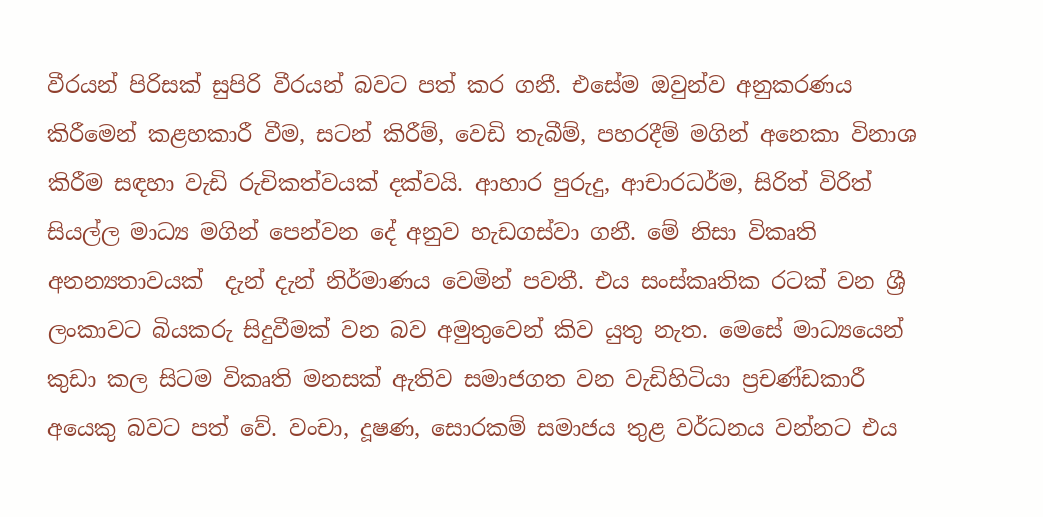වීරයන් පිරිසක් සුපිරි වීරයන් බවට පත් කර ගනී. එසේම ඔවුන්ව අනුකරණය කිරීමෙන් කළහකාරී වීම, සටන් කිරීම්, වෙඩි තැබීම්, පහරදීම් මගින් අනෙකා විනාශ කිරීම සඳහා වැඩි රුචිකත්වයක් දක්වයි. ආහාර පුරුදු, ආචාරධර්ම, සිරිත් විරිත් සියල්ල මාධ්‍ය මගින් පෙන්වන දේ අනුව හැඩගස්වා ගනී. මේ නිසා විකෘති අනන්‍යතාවයක්  දැන් දැන් නිර්මාණය වෙමින් පවතී. එය සංස්කෘතික රටක් වන ශ්‍රී ලංකාවට බියකරු සිදුවීමක් වන බව අමුතුවෙන් කිව යුතු නැත. මෙසේ මාධ්‍යයෙන් කුඩා කල සිටම විකෘති මනසක් ඇතිව සමාජගත වන වැඩිහිටියා ප්‍රචණ්ඩකාරී අයෙකු බවට පත් වේ. වංචා, දූෂණ, සොරකම් සමාජය තුළ වර්ධනය වන්නට එය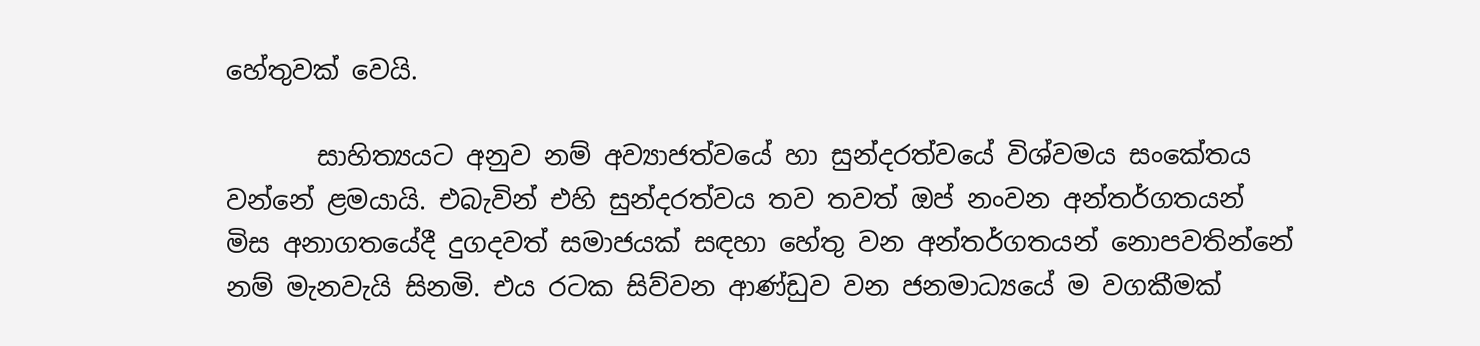හේතුවක් වෙයි.

       සාහිත්‍යයට අනුව නම් අව්‍යාජත්වයේ හා සුන්දරත්වයේ විශ්වමය සංකේතය වන්නේ ළමයායි. එබැවින් එහි සුන්දරත්වය තව තවත් ඔප් නංවන අන්තර්ගතයන් මිස අනාගතයේදී දුගදවත් සමාජයක් සඳහා හේතු වන අන්තර්ගතයන් නොපවතින්නේ නම් මැනවැයි සිනමි. එය රටක සිව්වන ආණ්ඩුව වන ජනමාධ්‍යයේ ම වගකීමක්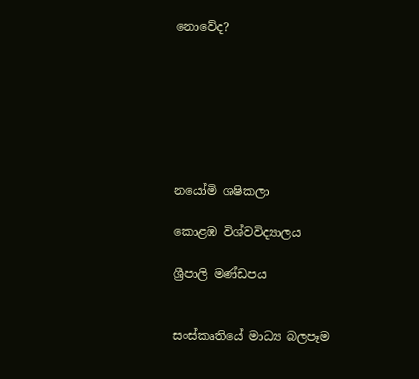නොවේද?







නයෝමි ශෂිකලා

කොළඹ විශ්වවිද්‍යාලය

ශ්‍රීපාලි මණ්ඩපය


සංස්කෘතියේ මාධ්‍ය බලපෑම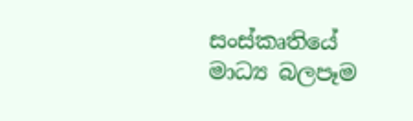සංස්කෘතියේ මාධ්‍ය බලපෑම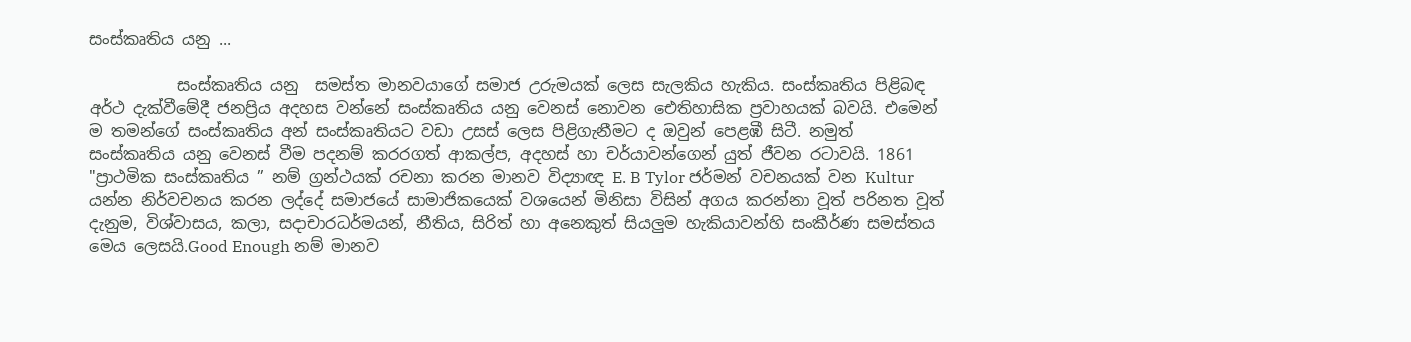සංස්කෘතිය යනු ...

           සංස්කෘතිය යනු  සමස්ත මානවයාගේ සමාජ උරුමයක් ලෙස සැලකිය හැකිය. සංස්කෘතිය පිළිබඳ අර්ථ දැක්වීමේදී ජනප්‍රිය අදහස වන්නේ සංස්කෘතිය යනු වෙනස් නොවන ඓතිහාසික ප්‍රවාහයක් බවයි. එමෙන් ම තමන්ගේ සංස්කෘතිය අන් සංස්කෘතියට වඩා උසස් ලෙස පිළිගැනීමට ද ඔවුන් පෙළඹී සිටී. නමුත් සංස්කෘතිය යනු වෙනස් වීම පදනම් කරරගත් ආකල්ප, අදහස් හා චර්යාවන්ගෙන් යුත් ජීවන රටාවයි. 1861   "ප්‍රාථමික සංස්කෘතිය ” නම් ග්‍රන්ථයක් රචනා කරන මානව විද්‍යාඥ E. B Tylor ජර්මන් වචනයක් වන Kultur යන්න නිර්වචනය කරන ලද්දේ සමාජයේ සාමාජිකයෙක් වශයෙන් මිනිසා විසින් අගය කරන්නා වූත් පරිනත වූත් දැනුම, විශ්වාසය, කලා, සදාචාරධර්මයන්, නීතිය, සිරිත් හා අනෙකුත් සියලුම හැකියාවන්හි සංකීර්ණ සමස්තය මෙය ලෙසයි.Good Enough නම් මානව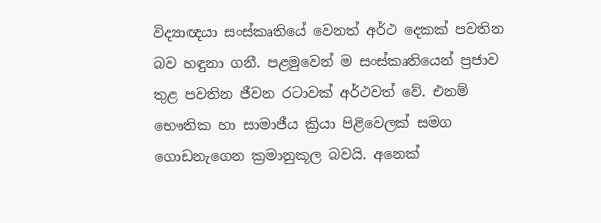විද්‍යාඥයා සංස්කෘතියේ වෙනත් අර්ථ දෙකක් පවතින බව හඳුනා ගනී. පළමුවෙන් ම සංස්කෘතියෙන් ප්‍රජාව තුළ පවතින ජීවන රටාවක් අර්ථවත් වේ. එනම් භෞතික හා සාමාජීය ක්‍රියා පිළිවෙලක් සමග ගොඩනැගෙන ක්‍රමානුකූල බවයි. අනෙක්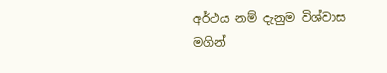අර්ථය නම් දැනුම විශ්වාස මගින්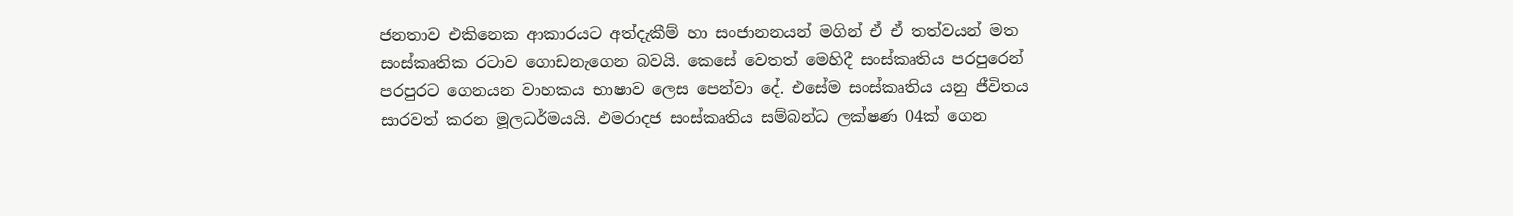ජනතාව එකිනෙක ආකාරයට අත්දැකීම් හා සංජානනයන් මගින් ඒ ඒ තත්වයන් මත සංස්කෘතික රටාව ගොඩනැගෙන බවයි. කෙසේ වෙතත් මෙහිදී සංස්කෘතිය පරපුරෙන් පරපුරට ගෙනයන වාහකය භාෂාව ලෙස පෙන්වා දේ. එසේම සංස්කෘතිය යනු ජීවිතය සාරවත් කරන මූලධර්මයයි. ඵමරාදජ සංස්කෘතිය සම්බන්ධ ලක්ෂණ 04ක් ගෙන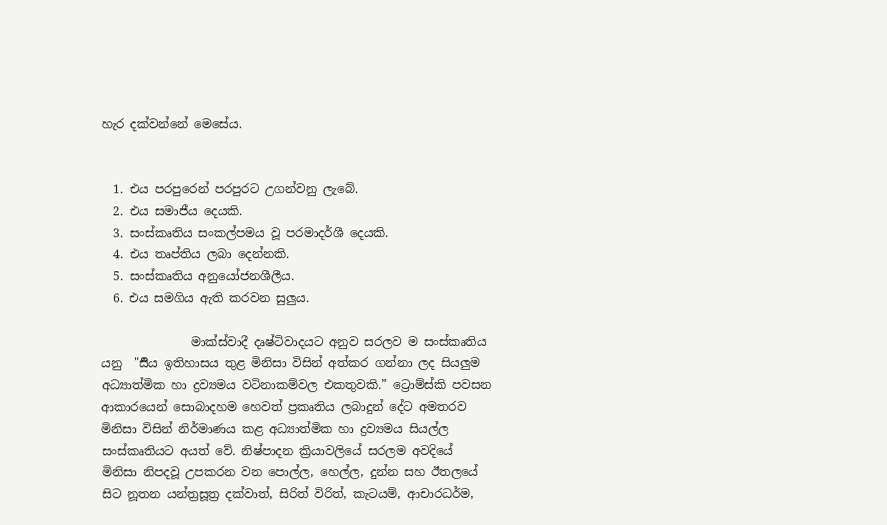හැර දක්වන්නේ මෙසේය.


  1. එය පරපුරෙන් පරපුරට උගන්වනු ලැබේ.
  2. එය සමාජීය දෙයකි.
  3. සංස්කෘතිය සංකල්පමය වූ පරමාදර්ශී දෙයකි.
  4. එය තෘප්තිය ලබා දෙන්නකි.
  5. සංස්කෘතිය අනුයෝජනශීලීය.
  6. එය සමගිය ඇති කරවන සුලුය.

               මාක්ස්වාදී දෘෂ්ටිවාදයට අනුව සරලව ම සංස්කෘතිය යනු  "ර්‍සිය ඉතිහාසය තුළ මිනිසා විසින් අත්කර ගන්නා ලද සියලුම අධ්‍යාත්මික හා ද්‍රව්‍යමය වටිනාකම්වල එකතුවකි.” ට්‍රොම්ස්කි පවසන ආකාරයෙන් සොබාදහම හෙවත් ප්‍රකෘතිය ලබාදුන් දේට අමතරව මිනිසා විසින් නිර්මාණය කළ අධ්‍යාත්මික හා ද්‍රව්‍යමය සියල්ල සංස්කෘතියට අයත් වේ. නිෂ්පාදන ක්‍රියාවලියේ සරලම අවදියේ මිනිසා නිපදවූ උපකරන වන පොල්ල, හෙල්ල, දුන්න සහ ඊතලයේ සිට නූතන යන්ත්‍රසූත්‍ර දක්වාත්, සිරිත් විරිත්, කැටයම්, ආචාරධර්ම,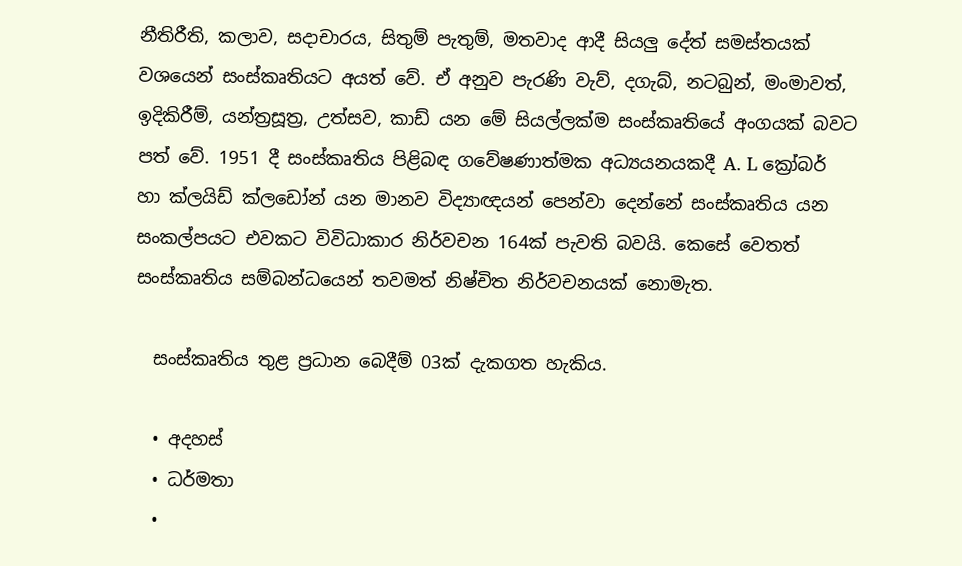නීතිරීති, කලාව, සදාචාරය, සිතුම් පැතුම්, මතවාද ආදී සියලු දේත් සමස්තයක් වශයෙන් සංස්කෘතියට අයත් වේ. ඒ අනුව පැරණි වැව්, දගැබ්, නටබුන්, මංමාවත්, ඉදිකිරීම්, යන්ත්‍රසූත්‍ර, උත්සව, කාඩ් යන මේ සියල්ලක්ම සංස්කෘතියේ අංගයක් බවට පත් වේ. 1951 දී සංස්කෘතිය පිළිබඳ ගවේෂණාත්මක අධ්‍යයනයකදී A. L ක්‍රෝබර් හා ක්ලයිඩ් ක්ලඩෝන් යන මානව විද්‍යාඥයන් පෙන්වා දෙන්නේ සංස්කෘතිය යන සංකල්පයට එවකට විවිධාකාර නිර්වචන 164ක් පැවති බවයි. කෙසේ වෙතත් සංස්කෘතිය සම්බන්ධයෙන් තවමත් නිෂ්චිත නිර්වචනයක් නොමැත.

  සංස්කෘතිය තුළ ප්‍රධාන බෙදීම් 03ක් දැකගත හැකිය.

  • අදහස්
  • ධර්මතා
  •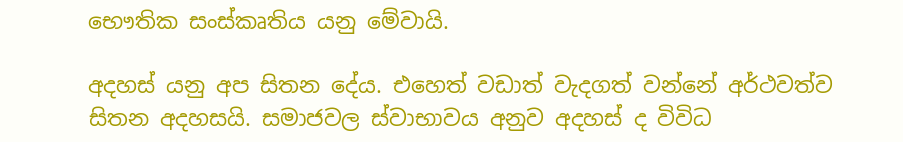භෞතික සංස්කෘතිය යනු මේවායි.

අදහස් යනු අප සිතන දේය. එහෙත් වඩාත් වැදගත් වන්නේ අර්ථවත්ව සිතන අදහසයි. සමාජවල ස්වාභාවය අනුව අදහස් ද විවිධ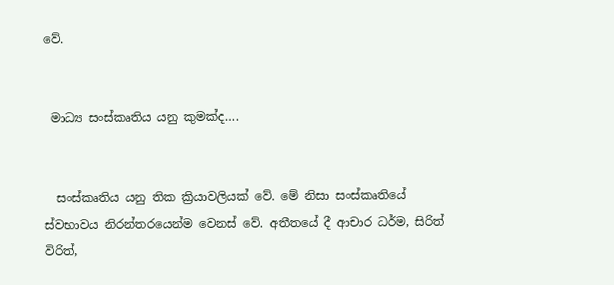වේ.


 මාධ්‍ය සංස්කෘතිය යනු කුමක්ද….


  සංස්කෘතිය යනු තික ක්‍රියාවලියක් වේ. මේ නිසා සංස්කෘතියේ ස්වභාවය නිරන්තරයෙන්ම වෙනස් වේ. අතීතයේ දී ආචාර ධර්ම, සිරිත් විරිත්,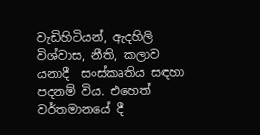වැඩිහිටියන්, ඇදහිලි විශ්වාස, නීති, කලාව යනාදී  සංස්කෘතිය සඳහා පදනම් විය. එහෙත්  වර්තමානයේ දී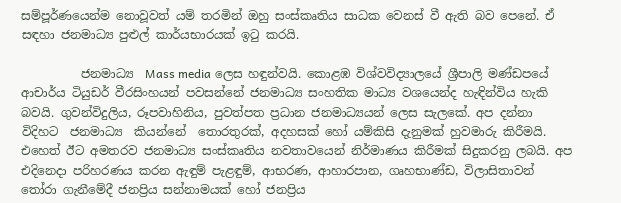සම්පූර්ණයෙන්ම නොවූවත් යම් තරමින් ඔහු සංස්කෘතිය සාධක වෙනස් වී ඇති බව පෙනේ. ඒ සඳහා ජනමාධ්‍ය පුළුල් කාර්යභාරයක් ඉටු කරයි.

          ජනමාධ්‍ය  Mass media ලෙස හඳුන්වයි. කොළඹ විශ්වවිද්‍යාලයේ ශ්‍රීපාලි මණ්ඩපයේ ආචාර්ය ටියුඩර් වීරසිංහයන් පවසන්නේ ජනමාධ්‍ය සංහතික මාධ්‍ය වශයෙන්ද හැඳින්විය හැකි බවයි. ගුවන්විදුලිය, රූපවාහිනිය, පුවත්පත ප්‍රධාන ජනමාධ්‍යයන් ලෙස සැලකේ. අප දන්නා විදිහට  ජනමාධ්‍ය  කියන්නේ  තොරතුරක්, අදහසක් හෝ යම්කිසි දැනුමක් හුවමාරු කිරීමයි. එහෙත් ඊට අමතරව ජනමාධ්‍ය සංස්කෘතිය නවතාවයෙන් නිර්මාණය කිරීමක් සිදුකරනු ලබයි. අප එදිනෙදා පරිහරණය කරන ඇඳුම් පැළඳුම්, ආභරණ, ආහාරපාන, ගෘහභාණ්ඩ, විලාසිතාවන් තෝරා ගැනීමේදී ජනප්‍රිය සන්නාමයක් හෝ ජනප්‍රිය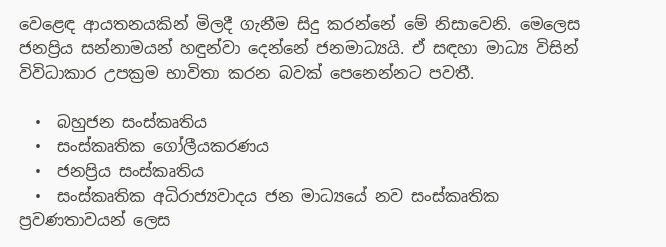වෙළෙඳ ආයතනයකින් මිලදී ගැනීම සිදු කරන්නේ මේ නිසාවෙනි. මෙලෙස ජනප්‍රිය සන්නාමයන් හඳුන්වා දෙන්නේ ජනමාධ්‍යයි. ඒ සඳහා මාධ්‍ය විසින් විවිධාකාර උපක්‍රම භාවිතා කරන බවක් පෙනෙන්නට පවතී.

  •  බහුජන සංස්කෘතිය
  •  සංස්කෘතික ගෝලීයකරණය
  •  ජනප්‍රිය සංස්කෘතිය
  •  සංස්කෘතික අධිරාජ්‍යවාදය ජන මාධ්‍යයේ නව සංස්කෘතික ප්‍රවණතාවයන් ලෙස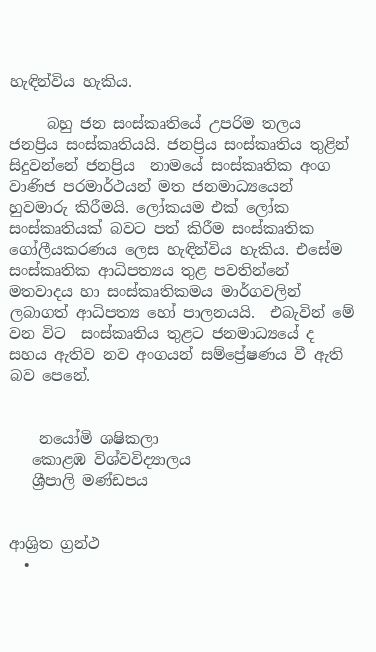හැඳින්විය හැකිය.

     බහු ජන සංස්කෘතියේ උපරිම තලය ජනප්‍රිය සංස්කෘතියයි. ජනප්‍රිය සංස්කෘතිය තුළින් සිදුවන්නේ ජනප්‍රිය  නාමයේ සංස්කෘතික අංග වාණිජ පරමාර්ථයන් මත ජනමාධ්‍යයෙන් හුවමාරු කිරීමයි. ලෝකයම එක් ලෝක සංස්කෘතියක් බවට පත් කිරීම සංස්කෘතික ගෝලීයකරණය ලෙස හැඳින්විය හැකිය. එසේම සංස්කෘතික ආධිපත්‍යය තුළ පවතින්නේ මතවාදය හා සංස්කෘතිකමය මාර්ගවලින් ලබාගත් ආධිපත්‍ය හෝ පාලනයයි.  එබැවින් මේ වන විට  සංස්කෘතිය තුළට ජනමාධ්‍යයේ ද සහය ඇතිව නව අංගයන් සම්ප්‍රේෂණය වී ඇති බව පෙනේ.


    නයෝමි ශෂිකලා
   කොළඹ විශ්වවිද්‍යාලය
   ශ්‍රීපාලි මණ්ඩපය


ආශ්‍රිත ග්‍රන්ථ
  •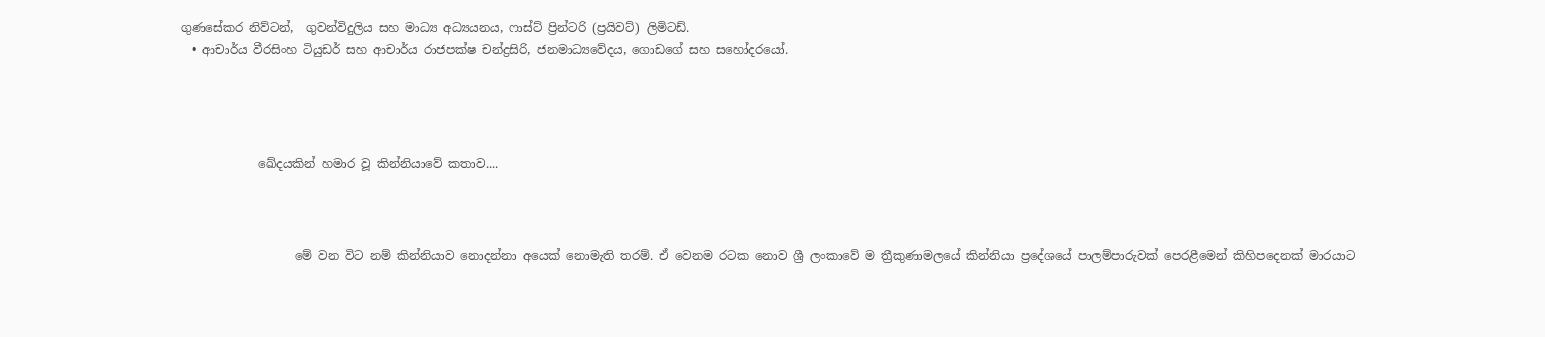ගුණසේකර නිව්ටන්,  ගුවන්විදුලිය සහ මාධ්‍ය අධ්‍යයනය, ෆාස්ට් ප්‍රින්ටරි (ප්‍රයිවට්) ලිමිටඩ්.
  • ආචාර්ය වීරසිංහ ටියුඩර් සහ ආචාර්ය රාජපක්ෂ චන්ද්‍රසිරි, ජනමාධ්‍යවේදය, ගොඩගේ සහ සහෝදරයෝ.




             ඛේදයකින් හමාර වූ කින්නියාවේ කතාව....



                   මේ වන විට නම් කින්නියාව නොදන්නා අයෙක් නොමැති තරම්. ඒ වෙනම රටක නොව ශ්‍රී ලංකාවේ ම ත්‍රීකුණාමලයේ කින්නියා ප්‍රදේශයේ පාලම්පාරුවක් පෙරළීමෙන් කිහිපදෙනක් මාරයාට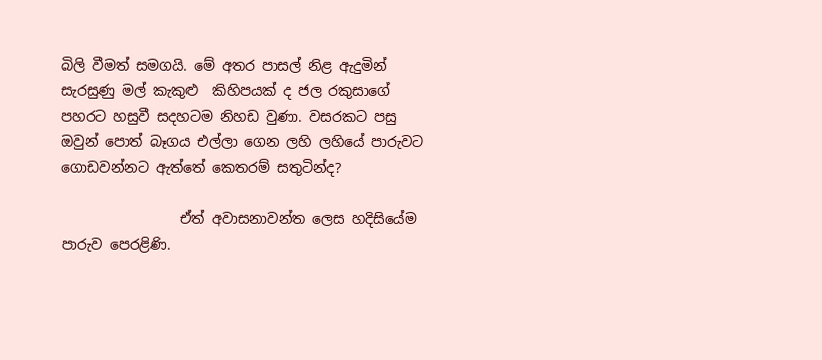බිලි වීමත් සමගයි. මේ අතර පාසල් නිළ ඇදුමින් සැරසුණු මල් කැකුළු  කිහිපයක් ද ජල රකුසාගේ පහරට හසුවී සදහටම නිහඩ වුණා. වසරකට පසු ඔවුන් පොත් බෑගය එල්ලා ගෙන ලහි ලහියේ පාරුවට ගොඩවන්නට ඇත්තේ කෙතරම් සතුටින්ද?

                 ඒත් අවාසනාවන්ත ලෙස හදිසියේම පාරුව පෙරළිණි.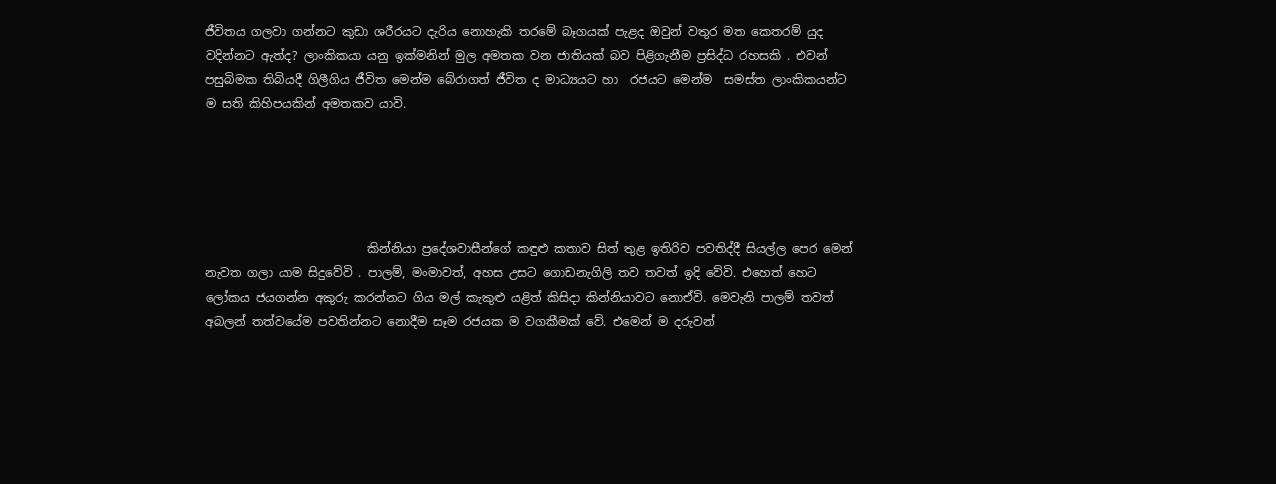ජීවිතය ගලවා ගන්නට කුඩා ශරීරයට දැරිය නොහැකි තරමේ බෑගයක් පැළද ඔවුන් වතුර මත කෙතරම් යුද වදින්නට ඇත්ද? ලාංකිකයා යනු ඉක්මනින් මුල අමතක වන ජාතියක් බව පිළිගැනීම ප්‍රසිද්ධ රහසකි . එවන් පසුබිමක තිබියදී ගිලීගිය ජීවිත මෙන්ම බේරාගත් ජීවිත ද මාධ්‍යයට හා  රජයට මෙන්ම  සමස්ත ලාංකිකයන්ට ම සති කිහිපයකින් අමතකව යාවි.





                           කින්නියා ප්‍රදේශවාසීන්ගේ කඳුළු කතාව සිත් තුළ ඉතිරිව පවතිද්දී සියල්ල පෙර මෙන් නැවත ගලා යාම සිදුවේවි . පාලම්, මංමාවත්, අහස උසට ගොඩනැගිලි තව තවත් ඉදි වේවි. එහෙත් හෙට ලෝකය ජයගන්න අකුරු කරන්නට ගිය මල් කැකුළු යළිත් කිසිදා කින්නියාවට නොඒවි. මෙවැනි පාලම් තවත් අබලන් තත්වයේම පවතින්නට නොදීම සෑම රජයක ම වගකීමක් වේ. එමෙන් ම දරුවන්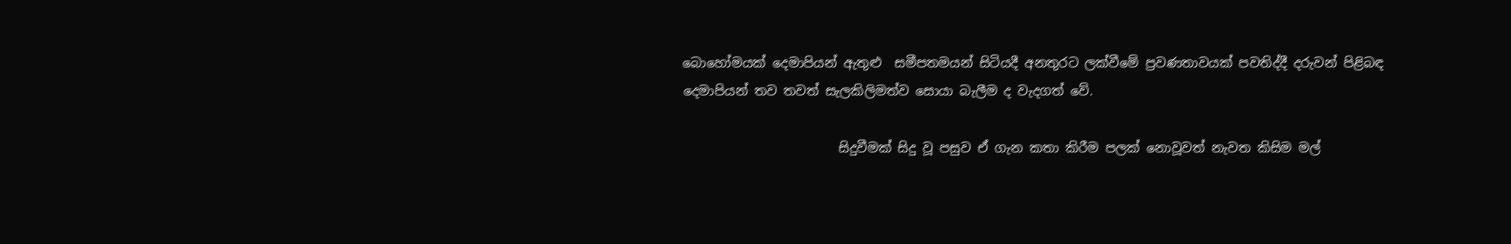බොහෝමයක් දෙමාපියන් ඇතුළු  සමීපතමයන් සිටියදී අනතුරට ලක්වීමේ ප්‍රවණතාවයක් පවතිද්දී දරුවන් පිළිබඳ දෙමාපියන් තව තවත් සැලකිලිමත්ව සොයා බැලීම ද වැදගත් වේ.

                        සිදුවීමක් සිදු වූ පසුව ඒ ගැන කතා කිරීම පලක් නොවූවත් නැවත කිසිම මල්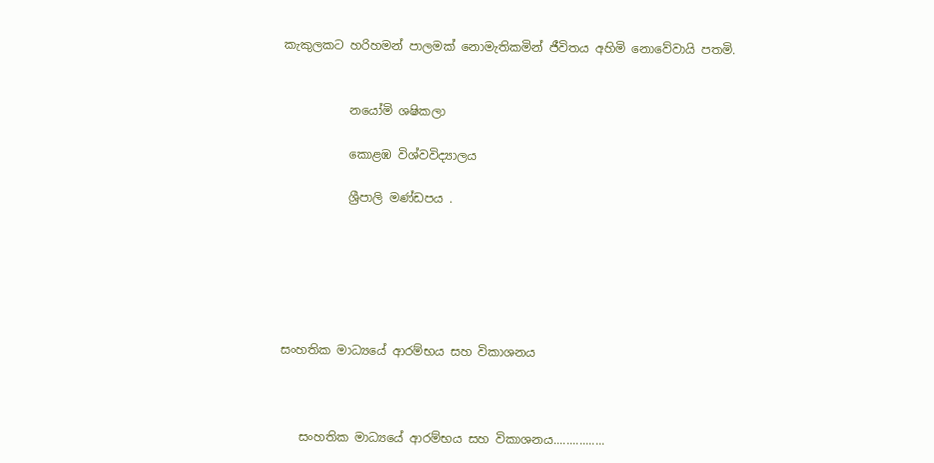කැකුලකට හරිහමන් පාලමක් නොමැතිකමින් ජීවිතය අහිමි නොවේවායි පතමි.


           නයෝමි ශෂිකලා

           කොළඹ විශ්වවිද්‍යාලය

           ශ්‍රීපාලි මණ්ඩපය .






සංහතික මාධ්‍යයේ ආරම්භය සහ විකාශනය



   සංහතික මාධ්‍යයේ ආරම්භය සහ විකාශනය................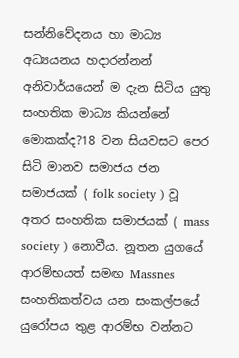සන්නිවේදනය හා මාධ්‍ය අධ්‍යයනය හදාරන්නන් අනිවාර්යයෙන් ම දැන සිටිය යුතු සංහතික මාධ්‍ය කියන්නේ මොකක්ද?18 වන සියවසට පෙර සිටි මානව සමාජය ජන සමාජයක් ( folk society ) වූ අතර සංහතික සමාජයක් ( mass society ) නොවීය. නූතන යුගයේ ආරම්භයත් සමඟ Massnes සංහතිකත්වය යන සංකල්පයේ යුරෝපය තුළ ආරම්භ වන්නට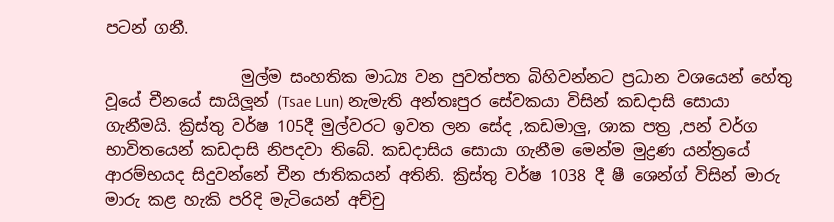පටන් ගනී.

                 මුල්ම සංහතික මාධ්‍ය වන පුවත්පත බිහිවන්නට ප්‍රධාන වශයෙන් හේතු වූයේ චීනයේ සායිලූන් (Tsae Lun) නැමැති අන්තඃපුර සේවකයා විසින් කඩදාසි සොයා ගැනීමයි. ක්‍රිස්තු වර්ෂ 105දී මුල්වරට ඉවත ලන සේද ,කඩමාලු, ශාක පත්‍ර ,පන් වර්ග භාවිතයෙන් කඩදාසි නිපදවා තිබේ. කඩදාසිය සොයා ගැනීම මෙන්ම මුද්‍රණ යන්ත්‍රයේ ආරම්භයද සිදුවන්නේ චීන ජාතිකයන් අතිනි. ක්‍රිස්තු වර්ෂ 1038 දී ෂී ශෙන්ග් විසින් මාරු මාරු කළ හැකි පරිදි මැටියෙන් අච්චු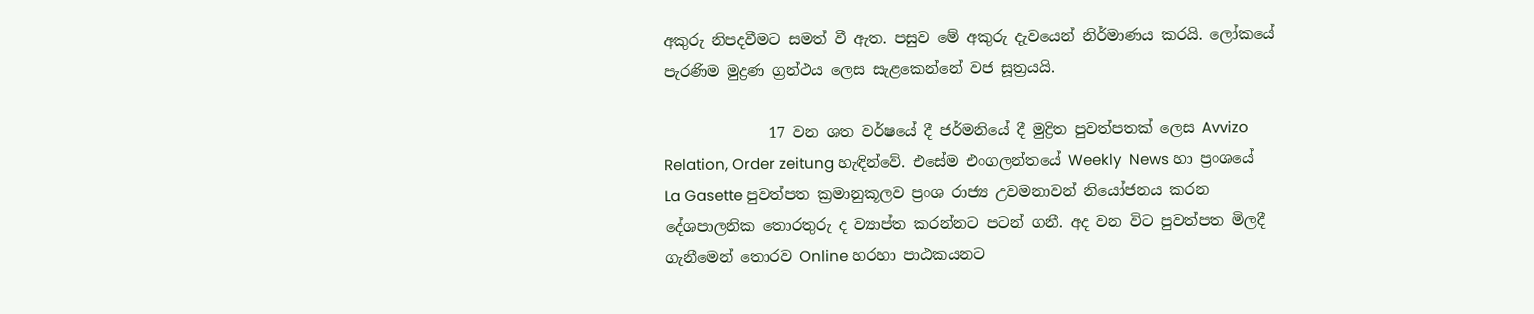අකුරු නිපදවීමට සමත් වී ඇත. පසුව මේ අකුරු දැවයෙන් නිර්මාණය කරයි. ලෝකයේ පැරණිම මුද්‍රණ ග්‍රන්ථය ලෙස සැළකෙන්නේ වජ සූත්‍රයයි.

              17 වන ශත වර්ෂයේ දී ජර්මනියේ දී මුද්‍රිත පුවත්පතක් ලෙස Avvizo Relation, Order zeitung හැඳින්වේ. එසේම එංගලන්තයේ Weekly  News හා ප්‍රංශයේ La Gasette පුවත්පත ක්‍රමානුකූලව ප්‍රංශ රාජ්‍ය උවමනාවන් නියෝජනය කරන දේශපාලනික තොරතුරු ද ව්‍යාප්ත කරන්නට පටන් ගනී. අද වන විට පුවත්පත මිලදී ගැනීමෙන් තොරව Online හරහා පාඨකයනට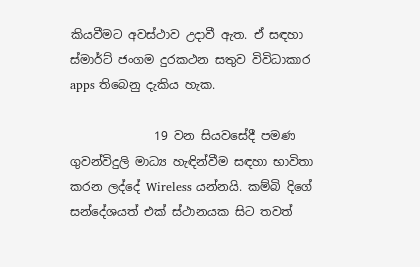කියවීමට අවස්ථාව උදාවී ඇත. ඒ සඳහා ස්මාර්ට් ජංගම දුරකථන සතුව විවිධාකාර apps තිබෙනු දැකිය හැක.

              19 වන සියවසේදී පමණ ගුවන්විදුලි මාධ්‍ය හැඳින්වීම සඳහා භාවිතා කරන ලද්දේ Wireless යන්නයි. කම්බි දිගේ සන්දේශයත් එක් ස්ථානයක සිට තවත්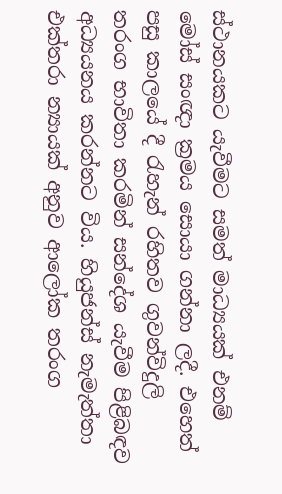ස්ථානයකට යැවීමට සමත් මාධ්‍යයක් එනම් මෝස් සංඥා ක්‍රමය සොයා ගන්නා ලදී. එහෙත් පසු කාලයේ දී රැහැන් රහිතව ගුවන්විදුලි තරංග භාවිතා කරමින් සන්දේශ යැවීම පිළිබඳව අධ්‍යයනය කරන්නට විය. හියුජන්ස් නැමැත්තා එක්තරා න්‍යායක් අනුව ආලෝක තරංග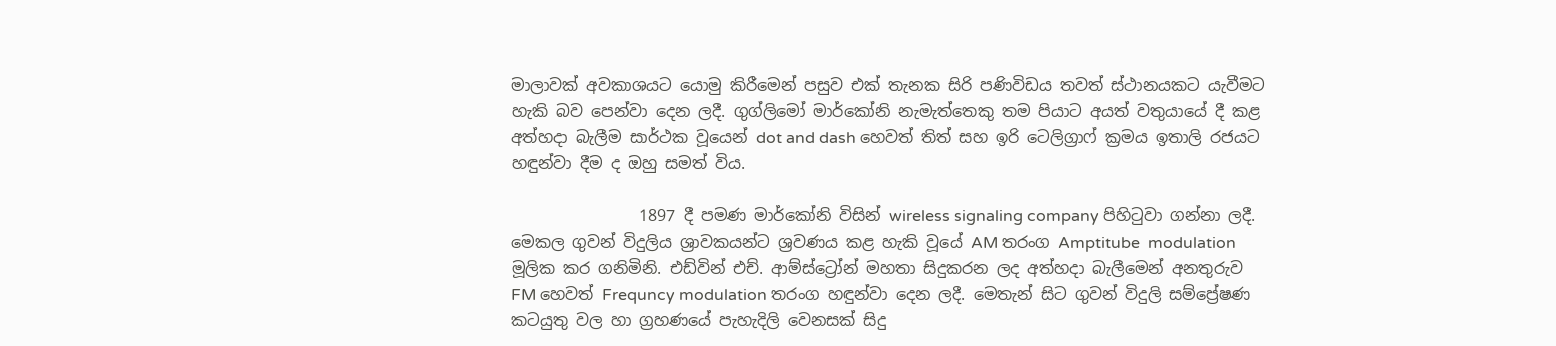මාලාවක් අවකාශයට යොමු කිරීමෙන් පසුව එක් තැනක සිරි පණිවිඩය තවත් ස්ථානයකට යැවීමට හැකි බව පෙන්වා දෙන ලදී. ගුග්ලිමෝ මාර්කෝනි නැමැත්තෙකු තම පියාට අයත් වතුයායේ දී කළ අත්හදා බැලීම සාර්ථක වූයෙන් dot and dash හෙවත් තිත් සහ ඉරි ටෙලිග්‍රාෆ් ක්‍රමය ඉතාලි රජයට හඳුන්වා දීම ද ඔහු සමත් විය.

                1897 දී පමණ මාර්කෝනි විසින් wireless signaling company පිහිටුවා ගන්නා ලදී. මෙකල ගුවන් විදුලිය ශ්‍රාවකයන්ට ශ්‍රවණය කළ හැකි වූයේ AM තරංග Amptitube  modulation මූලික කර ගනිමිනි. එඩ්වින් එච්. ආම්ස්ට්‍රෝන් මහතා සිදුකරන ලද අත්හදා බැලීමෙන් අනතුරුව FM හෙවත් Frequncy modulation තරංග හඳුන්වා දෙන ලදී. මෙතැන් සිට ගුවන් විදුලි සම්ප්‍රේෂණ කටයුතු වල හා ග්‍රහණයේ පැහැදිලි වෙනසක් සිදු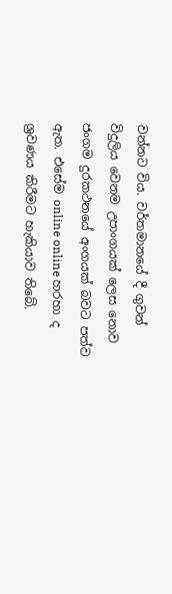වන්නට විය. වර්තමානයේ දී ගුවන් විදුලිය වෙනම උපාංගයක් ලෙස නොව ජංගම දුරකථනයේ අංගයක් බවට පත්ව ඇත. එසේම online online හරහා ද ශ්‍රවණය කිරීමට හැකියාව තිබේ.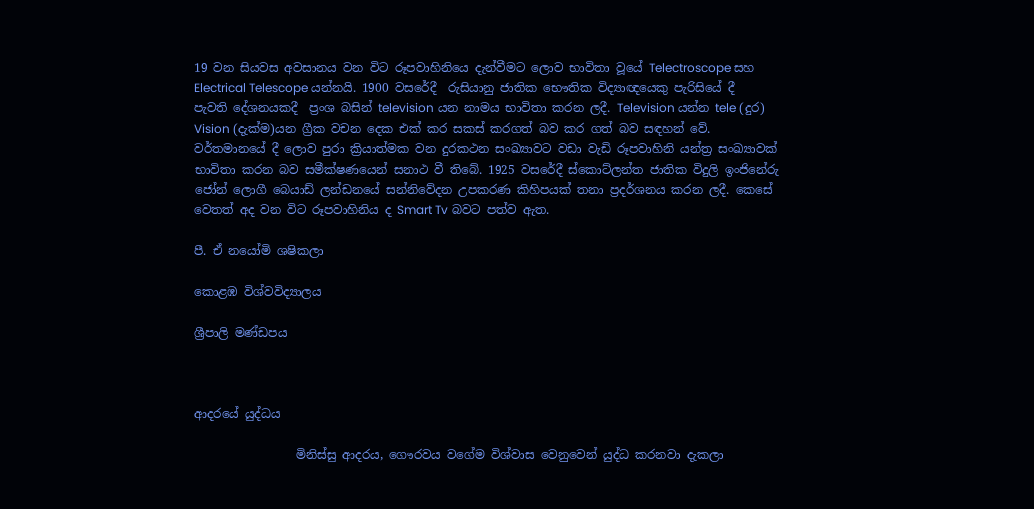19 වන සියවස අවසානය වන විට රූපවාහිනියෙ දැන්වීමට ලොව භාවිතා වූයේ Telectroscope සහ Electrical Telescope යන්නයි. 1900 වසරේදී  රුසියානු ජාතික භෞතික විද්‍යාඥයෙකු පැරිසියේ දී පැවති දේශනයකදී  ප්‍රංශ බසින් television යන නාමය භාවිතා කරන ලදී. Television යන්න tele (දුර) Vision (දැක්ම)යන ග්‍රීක වචන දෙක එක් කර සකස් කරගත් බව කර ගත් බව සඳහන් වේ. වර්තමානයේ දී ලොව පුරා ක්‍රියාත්මක වන දුරකථන සංඛ්‍යාවට වඩා වැඩි රූපවාහිනි යන්ත්‍ර සංඛ්‍යාවක් භාවිතා කරන බව සමීක්ෂණයෙන් සනාථ වී තිබේ. 1925 වසරේදී ස්කොට්ලන්ත ජාතික විදුලි ඉංජිනේරු ජෝන් ලොගී බෙයාඩ් ලන්ඩනයේ සන්නිවේදන උපකරණ කිහිපයක් තනා ප්‍රදර්ශනය කරන ලදී. කෙසේ වෙතත් අද වන විට රූපවාහිනිය ද Smart Tv බවට පත්ව ඇත.

පී. ඒ නයෝමි ශෂිකලා

කොළඹ විශ්වවිද්‍යාලය

ශ්‍රීපාලි මණ්ඩපය



ආදරයේ යුද්ධය

                 මිනිස්සු ආදරය, ගෞරවය වගේම විශ්වාස වෙනුවෙන් යුද්ධ කරනවා දැකලා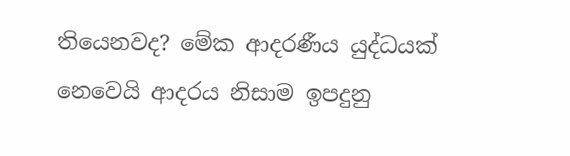තියෙනවද? මේක ආදරණීය යුද්ධයක් නෙවෙයි ආදරය නිසාම ඉපදුනු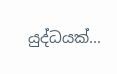යුද්ධයක්...